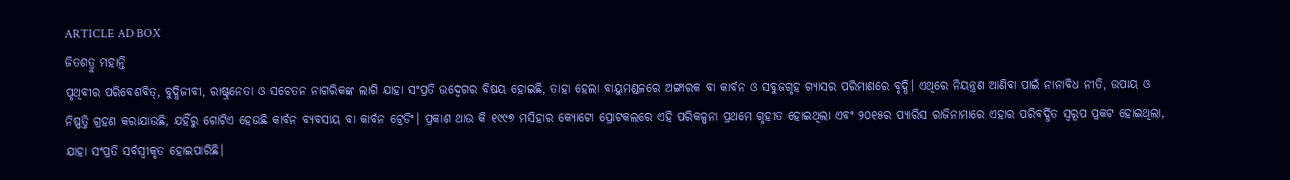ARTICLE AD BOX
ଜିତଶତ୍ରୁ ମହାନ୍ତି
ପୃଥିବୀର ପରିବେଶବିତ୍, ବୁଦ୍ଧିଜୀବୀ, ରାଷ୍ଟ୍ରନେତା ଓ ସଚେତନ ନାଗରିକଙ୍କ ଲାଗି ଯାହା ସଂପ୍ରତି ଉଦ୍ବେଗର ବିଷୟ ହୋଇଛି, ତାହା ହେଲା ବାୟୁମଣ୍ଡଳରେ ଅଙ୍ଗାରକ ବା କାର୍ବନ ଓ ସବୁଜଗୃହ ଗ୍ୟାସର ପରିମାଣରେ ବୃଦ୍ଧି। ଏଥିରେ ନିୟନ୍ତ୍ରଣ ଆଣିବା ପାଇଁ ନାନାବିଧ ନୀତି, ଉପାୟ ଓ ନିଷ୍ପତ୍ତି ଗ୍ରହଣ କରାଯାଉଛି, ଯହିଁରୁ ଗୋଟିଏ ହେଉଛି କାର୍ବନ ବ୍ୟବସାୟ ବା କାର୍ବନ ଟ୍ରେଡିଂ। ପ୍ରକାଶ ଥାଉ କି ୧୯୯୭ ମସିହାର କ୍ୟୋଟୋ ପ୍ରୋଟକଲରେ ଏହି ପରିକଳ୍ପନା ପ୍ରଥମେ ଗୃହୀତ ହୋଇଥିଲା ଏବଂ ୨୦୧୫ର ପ୍ୟାରିସ ରାଜିନାମାରେ ଏହାର ପରିବର୍ଦ୍ଧିତ ସ୍ବରୂପ ପ୍ରକଟ ହୋଇଥିଲା, ଯାହା ସଂପ୍ରତି ସର୍ବସ୍ବୀକୃତ ହୋଇପାରିଛି।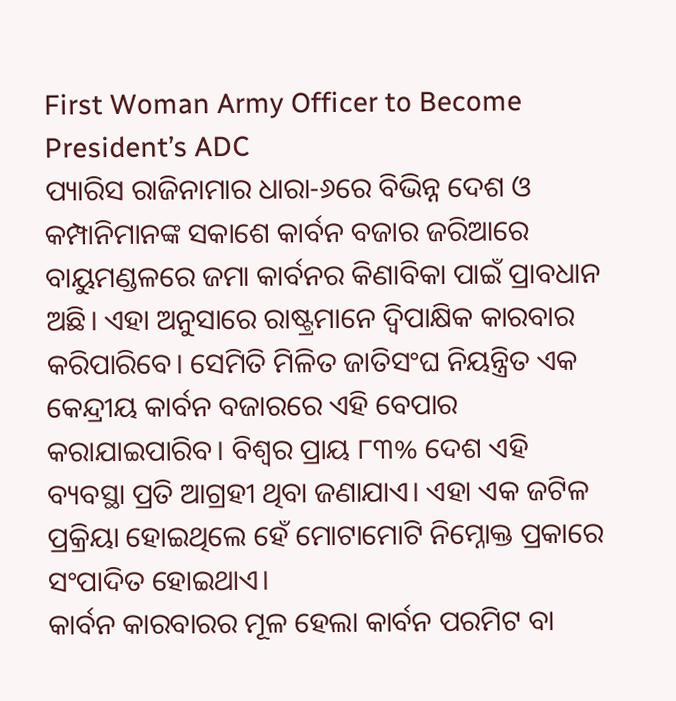First Woman Army Officer to Become President’s ADC
ପ୍ୟାରିସ ରାଜିନାମାର ଧାରା-୬ରେ ବିଭିନ୍ନ ଦେଶ ଓ କମ୍ପାନିମାନଙ୍କ ସକାଶେ କାର୍ବନ ବଜାର ଜରିଆରେ ବାୟୁମଣ୍ଡଳରେ ଜମା କାର୍ବନର କିଣାବିକା ପାଇଁ ପ୍ରାବଧାନ ଅଛି। ଏହା ଅନୁସାରେ ରାଷ୍ଟ୍ରମାନେ ଦ୍ୱିପାକ୍ଷିକ କାରବାର କରିପାରିବେ। ସେମିତି ମିଳିତ ଜାତିସଂଘ ନିୟନ୍ତ୍ରିତ ଏକ କେନ୍ଦ୍ରୀୟ କାର୍ବନ ବଜାରରେ ଏହି ବେପାର କରାଯାଇପାରିବ। ବିଶ୍ୱର ପ୍ରାୟ ୮୩% ଦେଶ ଏହି ବ୍ୟବସ୍ଥା ପ୍ରତି ଆଗ୍ରହୀ ଥିବା ଜଣାଯାଏ। ଏହା ଏକ ଜଟିଳ ପ୍ରକ୍ରିୟା ହୋଇଥିଲେ ହେଁ ମୋଟାମୋଟି ନିମ୍ନୋକ୍ତ ପ୍ରକାରେ ସଂପାଦିତ ହୋଇଥାଏ।
କାର୍ବନ କାରବାରର ମୂଳ ହେଲା କାର୍ବନ ପରମିଟ ବା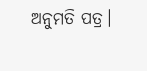ଅନୁମତି ପତ୍ର।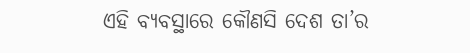ଏହି ବ୍ୟବସ୍ଥାରେ କୌଣସି ଦେଶ ତା’ର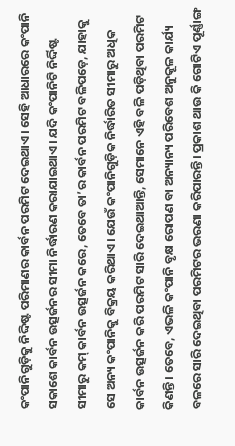କଂପାନିଗୁଡ଼ିକୁ ନିଦ୍ଦିଷ୍ଟ ପରିମାଣର କାର୍ବନ ପରମିଟ ଦେଇଥାଏ। ସେହି ଆଧାରରେ କଂପାନି ସକାଶେ କାର୍ବନ ଉତ୍ସର୍ଜନର ସୀମା ନିର୍ଦ୍ଧାରଣ କରାଯାଇଥାଏ। ଯଦି କଂପାନିଟି ନିର୍ଦ୍ଦିଷ୍ଟ ସୀମାରୁ କମ୍ କାର୍ବନ ଉତ୍ସର୍ଜନ କରେ, ତେବେ ତା’ର କାର୍ବନ ପରମିଟ ବଳିପଡ଼େ, ଯାହାକୁ ସେ ଅନ୍ୟ କଂପାନିକୁ ବିକ୍ରୟ କରିଥାଏ। ଯେଉଁ କଂପାନିଗୁଡ଼ିକ ନିର୍ଦ୍ଧାରିତ ସୀମାରୁ ଅଧିକ କାର୍ବନ ଉତ୍ସର୍ଜନ କରି ପରମିଟ ସାରି ଦେଇଥାଆନ୍ତି, ସେମାନେ ଏହି ବଳି ପଡ଼ିଥିବା ପରମିଟ କିଣନ୍ତି। ତେବେ, ଏଭଳି କଂପାନି ବୃକ୍ଷ ରୋପଣ ବା ଅନ୍ୟାନ୍ୟ ପରିବେଶ ଅନୁକୂଳ କାର୍ଯ୍ୟ ବଳରେ ସାରି ଦେଇଥିବା ପରମିଟର ଭରଣା କରିପାରନ୍ତି। ପ୍ରକାଶ ଥାଉ କି ଗୋଟିଏ ପୂର୍ଣ୍ଣାଙ୍ଗ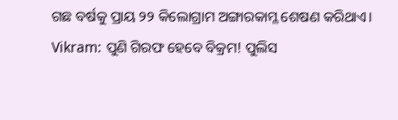ଗଛ ବର୍ଷକୁ ପ୍ରାୟ ୨୨ କିଲୋଗ୍ରାମ ଅଙ୍ଗାରକାମ୍ଳ ଶେଷଣ କରିଥାଏ।
Vikram: ପୁଣି ଗିରଫ ହେବେ ବିକ୍ରମ! ପୁଲିସ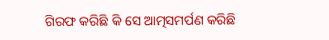ଗିରଫ କରିଛି କି ସେ ଆତ୍ମସମର୍ପଣ କରିଛି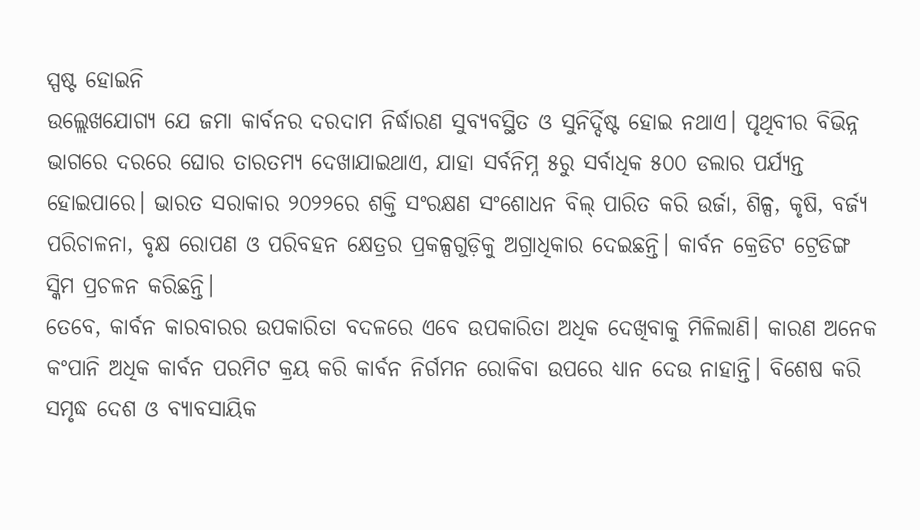ସ୍ପଷ୍ଟ ହୋଇନି
ଉଲ୍ଲେଖଯୋଗ୍ୟ ଯେ ଜମା କାର୍ବନର ଦରଦାମ ନିର୍ଦ୍ଧାରଣ ସୁବ୍ୟବସ୍ଥିତ ଓ ସୁନିର୍ଦ୍ଦିଷ୍ଟ ହୋଇ ନଥାଏ। ପୃଥିବୀର ବିଭିନ୍ନ ଭାଗରେ ଦରରେ ଘୋର ତାରତମ୍ୟ ଦେଖାଯାଇଥାଏ, ଯାହା ସର୍ବନିମ୍ନ ୫ରୁ ସର୍ବାଧିକ ୫୦୦ ଡଲାର ପର୍ଯ୍ୟନ୍ତ ହୋଇପାରେ। ଭାରତ ସରାକାର ୨୦୨୨ରେ ଶକ୍ତି ସଂରକ୍ଷଣ ସଂଶୋଧନ ବିଲ୍ ପାରିତ କରି ଉର୍ଜା, ଶିଳ୍ପ, କୃଷି, ବର୍ଜ୍ୟ ପରିଚାଳନା, ବୃକ୍ଷ ରୋପଣ ଓ ପରିବହନ କ୍ଷେତ୍ରର ପ୍ରକଳ୍ପଗୁଡ଼ିକୁ ଅଗ୍ରାଧିକାର ଦେଇଛନ୍ତି। କାର୍ବନ କ୍ରେଡିଟ ଟ୍ରେଡିଙ୍ଗ ସ୍କିମ ପ୍ରଚଳନ କରିଛନ୍ତି।
ତେବେ, କାର୍ବନ କାରବାରର ଉପକାରିତା ବଦଳରେ ଏବେ ଉପକାରିତା ଅଧିକ ଦେଖିବାକୁ ମିଳିଲାଣି। କାରଣ ଅନେକ କଂପାନି ଅଧିକ କାର୍ବନ ପରମିଟ କ୍ରୟ କରି କାର୍ବନ ନିର୍ଗମନ ରୋକିବା ଉପରେ ଧ୍ୟାନ ଦେଉ ନାହାନ୍ତି। ବିଶେଷ କରି ସମୃଦ୍ଧ ଦେଶ ଓ ବ୍ୟାବସାୟିକ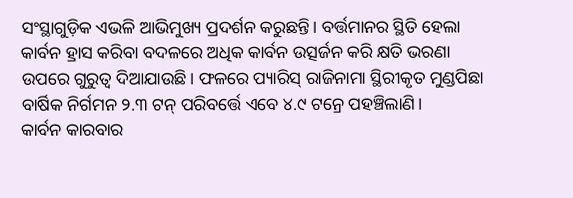ସଂସ୍ଥାଗୁଡ଼ିକ ଏଭଳି ଆଭିମୁଖ୍ୟ ପ୍ରଦର୍ଶନ କରୁଛନ୍ତି। ବର୍ତ୍ତମାନର ସ୍ଥିତି ହେଲା କାର୍ବନ ହ୍ରାସ କରିବା ବଦଳରେ ଅଧିକ କାର୍ବନ ଉତ୍ସର୍ଜନ କରି କ୍ଷତି ଭରଣା ଉପରେ ଗୁରୁତ୍ବ ଦିଆଯାଉଛି। ଫଳରେ ପ୍ୟାରିସ୍ ରାଜିନାମା ସ୍ଥିରୀକୃତ ମୁଣ୍ଡପିଛା ବାର୍ଷିକ ନିର୍ଗମନ ୨.୩ ଟନ୍ ପରିବର୍ତ୍ତେ ଏବେ ୪.୯ ଟନ୍ରେ ପହଞ୍ଚିଲାଣି।
କାର୍ବନ କାରବାର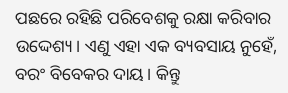ପଛରେ ରହିଛି ପରିବେଶକୁ ରକ୍ଷା କରିବାର ଉଦ୍ଦେଶ୍ୟ। ଏଣୁ ଏହା ଏକ ବ୍ୟବସାୟ ନୁହେଁ, ବରଂ ବିବେକର ଦାୟ। କିନ୍ତୁ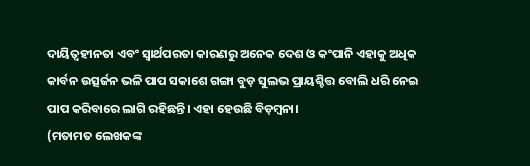ଦାୟିତ୍ବହୀନତା ଏବଂ ସ୍ବାର୍ଥପରତା କାରଣରୁ ଅନେକ ଦେଶ ଓ କଂପାନି ଏହାକୁ ଅଧିକ କାର୍ବନ ଉତ୍ସର୍ଜନ ଭଳି ପାପ ସକାଶେ ଗଙ୍ଗା ବୁଡ଼ ସୁଲଭ ପ୍ରାୟଶ୍ଚିତ୍ତ ବୋଲି ଧରି ନେଇ ପାପ କରିବାରେ ଲାଗି ରହିଛନ୍ତି। ଏହା ହେଉଛି ବିଡ଼ମ୍ବନା।
(ମତାମତ ଲେଖକଙ୍କ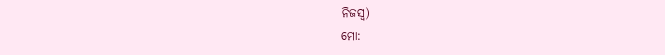ନିଜସ୍ବ)
ମୋ: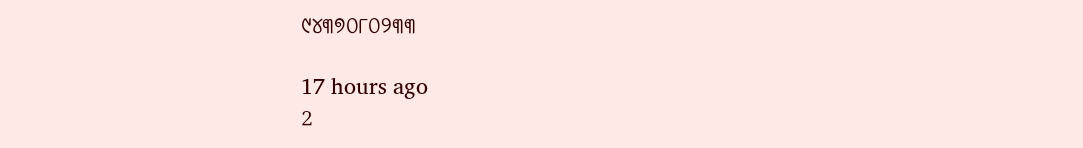୯୪୩୭୦୮୦୨୩୩

17 hours ago
2